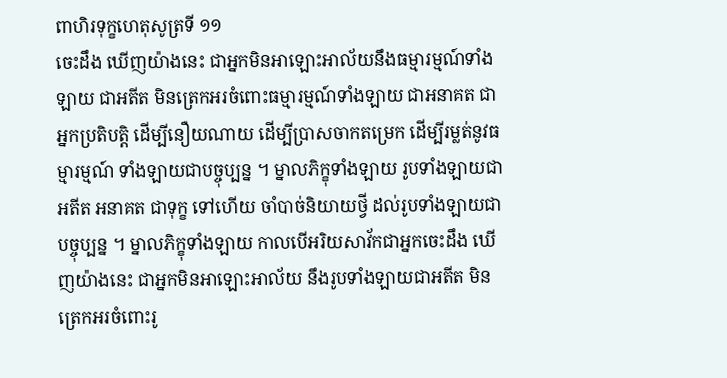ពាហិរទុក្ខហេតុសូត្រទី ១១
ចេះដឹង ឃើញយ៉ាងនេះ ជាអ្នកមិនអាឡោះអាល័យនឹងធម្មារម្មណ៍ទាំងឡាយ ជាអតីត មិនត្រេកអរចំពោះធម្មារម្មណ៍ទាំងឡាយ ជាអនាគត ជាអ្នកប្រតិបត្តិ ដើម្បីនឿយណាយ ដើម្បីប្រាសចាកតម្រេក ដើម្បីរម្លត់នូវធម្មារម្មណ៍ ទាំងឡាយជាបច្ចុប្បន្ន ។ ម្នាលភិក្ខុទាំងឡាយ រូបទាំងឡាយជាអតីត អនាគត ជាទុក្ខ ទៅហើយ ចាំបាច់និយាយថ្វី ដល់រូបទាំងឡាយជាបច្ចុប្បន្ន ។ ម្នាលភិក្ខុទាំងឡាយ កាលបើអរិយសាវ័កជាអ្នកចេះដឹង ឃើញយ៉ាងនេះ ជាអ្នកមិនអាឡោះអាល័យ នឹងរូបទាំងឡាយជាអតីត មិនត្រេកអរចំពោះរូ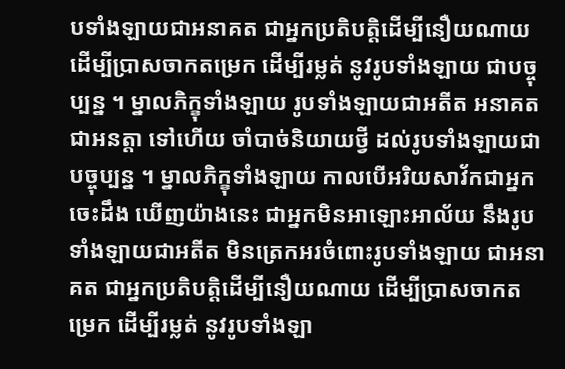បទាំងឡាយជាអនាគត ជាអ្នកប្រតិបត្តិដើម្បីនឿយណាយ ដើម្បីប្រាសចាកតម្រេក ដើម្បីរម្លត់ នូវរូបទាំងឡាយ ជាបច្ចុប្បន្ន ។ ម្នាលភិក្ខុទាំងឡាយ រូបទាំងឡាយជាអតីត អនាគត ជាអនត្តា ទៅហើយ ចាំបាច់និយាយថ្វី ដល់រូបទាំងឡាយជាបច្ចុប្បន្ន ។ ម្នាលភិក្ខុទាំងឡាយ កាលបើអរិយសាវ័កជាអ្នកចេះដឹង ឃើញយ៉ាងនេះ ជាអ្នកមិនអាឡោះអាល័យ នឹងរូបទាំងឡាយជាអតីត មិនត្រេកអរចំពោះរូបទាំងឡាយ ជាអនាគត ជាអ្នកប្រតិបត្តិដើម្បីនឿយណាយ ដើម្បីប្រាសចាកតម្រេក ដើម្បីរម្លត់ នូវរូបទាំងឡា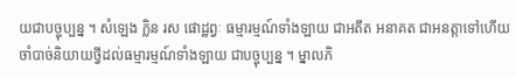យជាបច្ចុប្បន្ន ។ សំឡេង ក្លិន រស ផោដ្ឋព្វៈ ធម្មារម្មណ៍ទាំងឡាយ ជាអតីត អនាគត ជាអនត្តាទៅហើយ ចាំបាច់និយាយថ្វីដល់ធម្មារម្មណ៍ទាំងឡាយ ជាបច្ចុប្បន្ន ។ ម្នាលភិ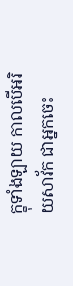ក្ខុទាំងឡាយ កាលបើអរិយសាវ័ក ជាអ្នកចេះ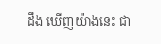ដឹង ឃើញយ៉ាងនេះ ជា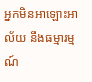អ្នកមិនអាឡោះអាល័យ នឹងធម្មារម្មណ៍